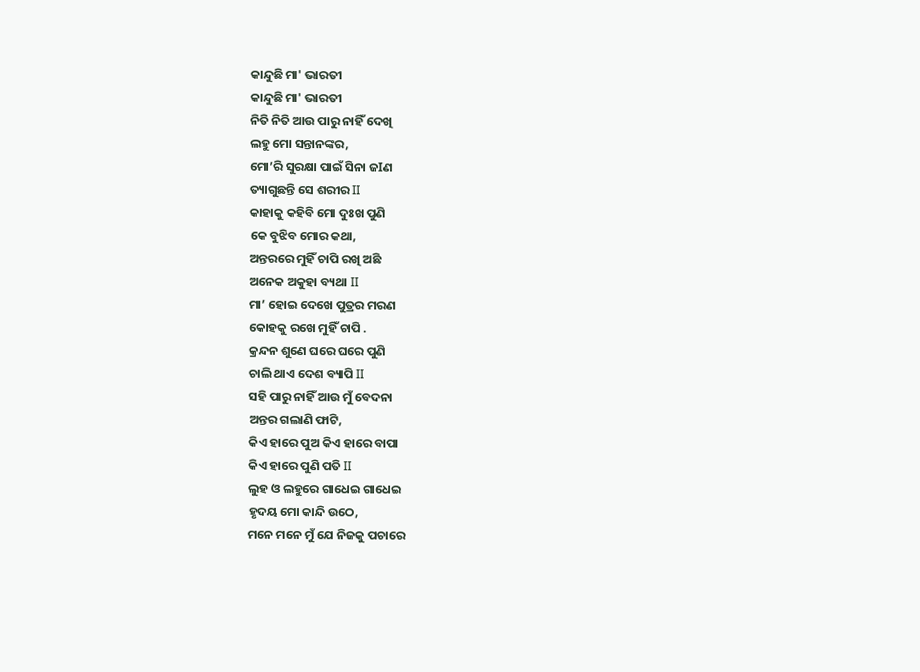କାନ୍ଦୁଛି ମା' ଭାରତୀ
କାନ୍ଦୁଛି ମା' ଭାରତୀ
ନିତି ନିତି ଆଉ ପାରୁ ନାହିଁ ଦେଖି
ଲହୁ ମୋ ସନ୍ତାନଙ୍କର,
ମୋ’ରି ସୁରକ୍ଷା ପାଇଁ ସିନା ଜIଣ
ତ୍ୟାଗୁଛନ୍ତି ସେ ଶରୀର II
କାହାକୁ କହିବି ମୋ ଦୁଃଖ ପୁଣି
କେ ବୁଝିବ ମୋର କଥା,
ଅନ୍ତରରେ ମୁହିଁ ଚାପି ରଖି ଅଛି
ଅନେକ ଅକୁହା ବ୍ୟଥା II
ମା’ ହୋଇ ଦେଖେ ପୁତ୍ରର ମରଣ
କୋହକୁ ରଖେ ମୁହିଁ ଚାପି .
କ୍ରନ୍ଦନ ଶୁଣେ ଘରେ ଘରେ ପୁଣି
ଚାଲି ଥାଏ ଦେଶ ବ୍ୟାପି II
ସହି ପାରୁ ନାହିଁ ଆଉ ମୁଁ ବେଦନା
ଅନ୍ତର ଗଲାଣି ଫାଟି,
କିଏ ହାରେ ପୁଅ କିଏ ହାରେ ବାପା
କିଏ ହାରେ ପୁଣି ପତି II
ଲୁହ ଓ ଲହୁରେ ଗାଧେଇ ଗାଧେଇ
ହୃଦୟ ମୋ କାନ୍ଦି ଉଠେ,
ମନେ ମନେ ମୁଁ ଯେ ନିଜକୁ ପଚାରେ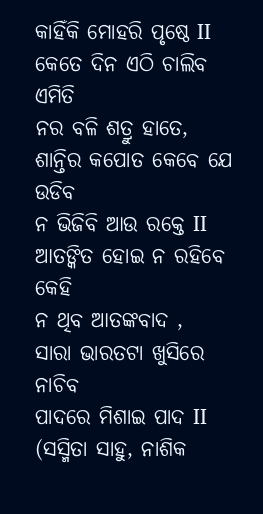କାହିଁକି ମୋହରି ପୃଷ୍ଠେ II
କେତେ ଦିନ ଏଠି ଚାଲିବ ଏମିତି
ନର ବଳି ଶତ୍ରୁ ହାତେ,
ଶାନ୍ତିର କପୋତ କେବେ ଯେ ଉଡିବ
ନ ଭିଜିବି ଆଉ ରକ୍ତେ II
ଆତଙ୍କିତ ହୋଇ ନ ରହିବେ କେହି
ନ ଥିବ ଆତଙ୍କବାଦ ,
ସାରା ଭାରତଟା ଖୁସିରେ ନାଚିବ
ପାଦରେ ମିଶାଇ ପାଦ II
(ସସ୍ମିତା ସାହୁ, ନାଶିକ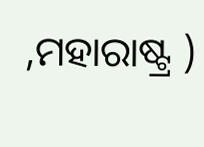,ମହାରାଷ୍ଟ୍ର )